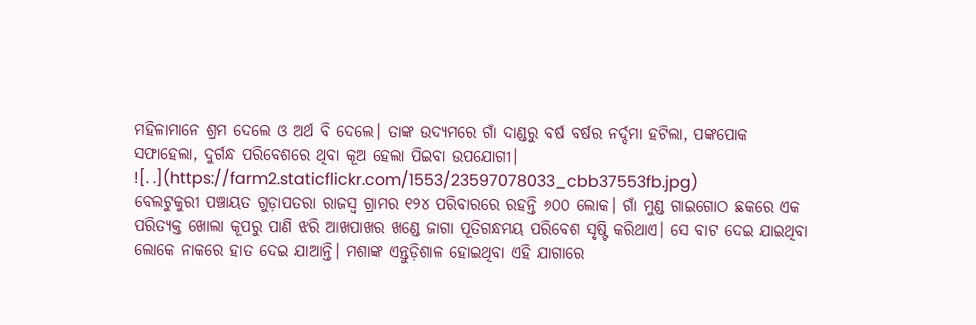ମହିଳାମାନେ ଶ୍ରମ ଦେଲେ ଓ ଅର୍ଥ ବି ଦେଲେ। ତାଙ୍କ ଉଦ୍ୟମରେ ଗାଁ ଦାଣ୍ଡରୁ ବର୍ଷ ବର୍ଷର ନର୍ଦ୍ଦମା ହଟିଲା, ପଙ୍କପୋକ ସଫାହେଲା, ଦୁର୍ଗନ୍ଧ ପରିବେଶରେ ଥିବା କୂଅ ହେଲା ପିଇବା ଉପଯୋଗୀ।
![. .](https://farm2.staticflickr.com/1553/23597078033_cbb37553fb.jpg)
ବେଲଟୁକୁରୀ ପଞ୍ଚାୟତ ଗୁଡ଼ାପତରା ରାଜସ୍ୱ ଗ୍ରାମର ୧୨୪ ପରିବାରରେ ରହନ୍ତି ୬୦୦ ଲୋକ। ଗାଁ ମୁଣ୍ଡ ଗାଇଗୋଠ ଛକରେ ଏକ ପରିତ୍ୟକ୍ତ ଖୋଲା କୂପରୁ ପାଣି ଝରି ଆଖପାଖର ଖଣ୍ଡେ ଜାଗା ପୂତିଗନ୍ଧମୟ ପରିବେଶ ସୃଷ୍ଟି କରିଥାଏ। ସେ ବାଟ ଦେଇ ଯାଇଥିବା ଲୋକେ ନାକରେ ହାତ ଦେଇ ଯାଆନ୍ତି। ମଶାଙ୍କ ଏନ୍ତୁଡ଼ିଶାଳ ହୋଇଥିବା ଏହି ଯାଗାରେ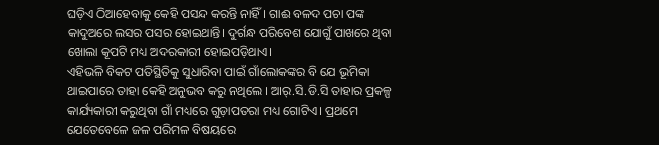ଘଡ଼ିଏ ଠିଆହେବାକୁ କେହି ପସନ୍ଦ କରନ୍ତି ନାହିଁ। ଗାଈ ବଳଦ ପଚା ପଙ୍କ କାଦୁଅରେ ଲସର ପସର ହୋଇଥାନ୍ତି। ଦୁର୍ଗନ୍ଧ ପରିବେଶ ଯୋଗୁଁ ପାଖରେ ଥିବା ଖୋଲା କୂପଟି ମଧ୍ୟ ଅଦରକାରୀ ହୋଇପଡ଼ିଥାଏ।
ଏହିଭଳି ବିକଟ ପତିସ୍ଥିତିକୁ ସୁଧାରିବା ପାଇଁ ଗାଁଲୋକଙ୍କର ବି ଯେ ଭୂମିକା ଥାଇପାରେ ତାହା କେହି ଅନୁଭବ କରୁ ନଥିଲେ । ଆର୍.ସି.ଡି.ସି ତାହାର ପ୍ରକଳ୍ପ କାର୍ଯ୍ୟକାରୀ କରୁଥିବା ଗାଁ ମଧ୍ୟରେ ଗୁଡ଼ାପତରା ମଧ୍ୟ ଗୋଟିଏ। ପ୍ରଥମେ ଯେତେବେଳେ ଜଳ ପରିମଳ ବିଷୟରେ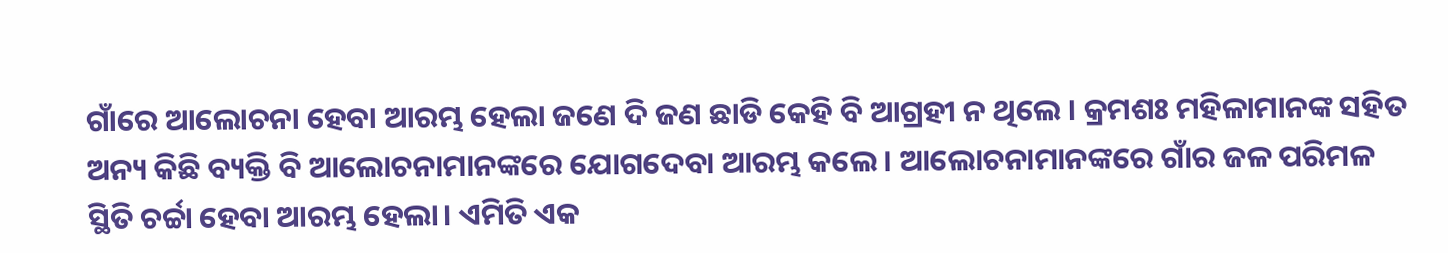ଗାଁରେ ଆଲୋଚନା ହେବା ଆରମ୍ଭ ହେଲା ଜଣେ ଦି ଜଣ ଛାଡି କେହି ବି ଆଗ୍ରହୀ ନ ଥିଲେ । କ୍ରମଶଃ ମହିଳାମାନଙ୍କ ସହିତ ଅନ୍ୟ କିଛି ବ୍ୟକ୍ତି ବି ଆଲୋଚନାମାନଙ୍କରେ ଯୋଗଦେବା ଆରମ୍ଭ କଲେ । ଆଲୋଚନାମାନଙ୍କରେ ଗାଁର ଜଳ ପରିମଳ ସ୍ଥିତି ଚର୍ଚ୍ଚା ହେବା ଆରମ୍ଭ ହେଲା। ଏମିତି ଏକ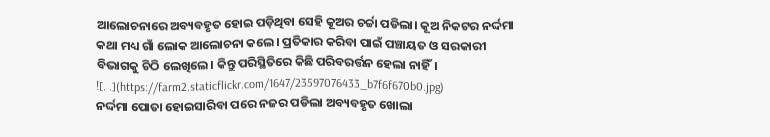ଆଲୋଚନାରେ ଅବ୍ୟବହୃତ ହୋଇ ପଡ଼ିଥିବା ସେହି କୂଅର ଚର୍ଚ୍ଚା ପଡିଲା। କୂଅ ନିକଟର ନର୍ଦ୍ଦମା କଥା ମଧ୍ୟ ଗାଁ ଲୋକ ଆଲୋଚନା କଲେ। ପ୍ରତିକାର କରିବା ପାଇଁ ପଞ୍ଚାୟତ ଓ ସରକାରୀ ବିଭାଗକୁ ଚିଠି ଲେଖିଲେ। କିନ୍ତୁ ପରିସ୍ଥିତିରେ କିଛି ପରିବରର୍ତ୍ତନ ହେଲା ନାହିଁ।
![. .](https://farm2.staticflickr.com/1647/23597076433_b7f6f670b0.jpg)
ନର୍ଦ୍ଦମା ପୋତା ହୋଇସାରିବା ପରେ ନଜର ପଡିଲା ଅବ୍ୟବହୃତ ଖୋଲା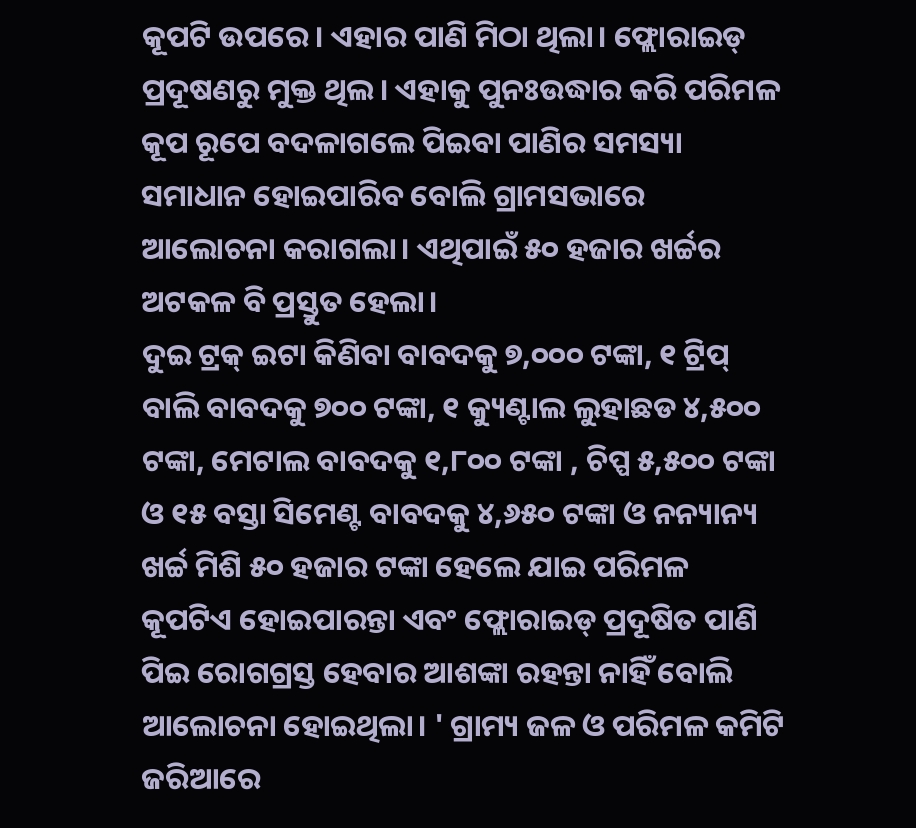କୂପଟି ଉପରେ। ଏହାର ପାଣି ମିଠା ଥିଲା। ଫ୍ଲୋରାଇଡ୍ ପ୍ରଦୂଷଣରୁ ମୁକ୍ତ ଥିଲ। ଏହାକୁ ପୁନଃଉଦ୍ଧାର କରି ପରିମଳ କୂପ ରୂପେ ବଦଳାଗଲେ ପିଇବା ପାଣିର ସମସ୍ୟା ସମାଧାନ ହୋଇପାରିବ ବୋଲି ଗ୍ରାମସଭାରେ ଆଲୋଚନା କରାଗଲା। ଏଥିପାଇଁ ୫୦ ହଜାର ଖର୍ଚ୍ଚର ଅଟକଳ ବି ପ୍ରସ୍ତୁତ ହେଲା।
ଦୁଇ ଟ୍ରକ୍ ଇଟା କିଣିବା ବାବଦକୁ ୭,୦୦୦ ଟଙ୍କା, ୧ ଟ୍ରିପ୍ ବାଲି ବାବଦକୁ ୭୦୦ ଟଙ୍କା, ୧ କ୍ୟୁଣ୍ଟାଲ ଲୁହାଛଡ ୪,୫୦୦ ଟଙ୍କା, ମେଟାଲ ବାବଦକୁ ୧,୮୦୦ ଟଙ୍କା , ଚିପ୍ପ ୫,୫୦୦ ଟଙ୍କା ଓ ୧୫ ବସ୍ତା ସିମେଣ୍ଟ ବାବଦକୁ ୪,୬୫୦ ଟଙ୍କା ଓ ନନ୍ୟାନ୍ୟ ଖର୍ଚ୍ଚ ମିଶି ୫୦ ହଜାର ଟଙ୍କା ହେଲେ ଯାଇ ପରିମଳ କୂପଟିଏ ହୋଇପାରନ୍ତା ଏବଂ ଫ୍ଲୋରାଇଡ୍ ପ୍ରଦୂଷିତ ପାଣି ପିଇ ରୋଗଗ୍ରସ୍ତ ହେବାର ଆଶଙ୍କା ରହନ୍ତା ନାହିଁ ବୋଲି ଆଲୋଚନା ହୋଇଥିଲା। ' ଗ୍ରାମ୍ୟ ଜଳ ଓ ପରିମଳ କମିଟି ଜରିଆରେ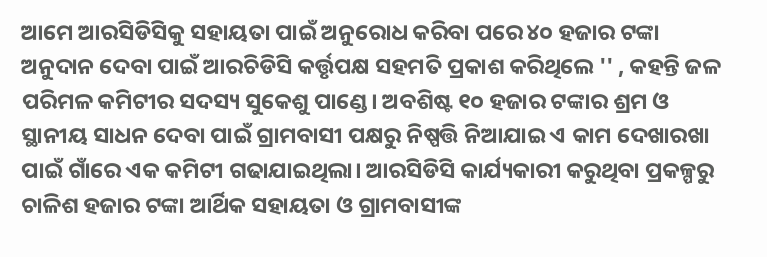ଆମେ ଆରସିଡିସିକୁ ସହାୟତା ପାଇଁ ଅନୁରୋଧ କରିବା ପରେ ୪୦ ହଜାର ଟଙ୍କା ଅନୁଦାନ ଦେବା ପାଇଁ ଆରଚିଡିସି କର୍ତ୍ତୃପକ୍ଷ ସହମତି ପ୍ରକାଶ କରିଥିଲେ '' , କହନ୍ତି ଜଳ ପରିମଳ କମିଟୀର ସଦସ୍ୟ ସୁକେଶୁ ପାଣ୍ଡେ। ଅବଶିଷ୍ଟ ୧୦ ହଜାର ଟଙ୍କାର ଶ୍ରମ ଓ ସ୍ଥାନୀୟ ସାଧନ ଦେବା ପାଇଁ ଗ୍ରାମବାସୀ ପକ୍ଷରୁ ନିଷ୍ପତ୍ତି ନିଆଯାଇ ଏ କାମ ଦେଖାରଖା ପାଇଁ ଗାଁରେ ଏକ କମିଟୀ ଗଢାଯାଇଥିଲା। ଆରସିଡିସି କାର୍ଯ୍ୟକାରୀ କରୁଥିବା ପ୍ରକଳ୍ପରୁ ଚାଳିଶ ହଜାର ଟଙ୍କା ଆର୍ଥିକ ସହାୟତା ଓ ଗ୍ରାମବାସୀଙ୍କ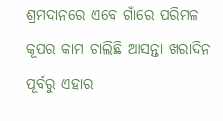ଶ୍ରମଦାନରେ ଏବେ ଗାଁରେ ପରିମଳ କୂପର କାମ ଚାଲିଛି ଆସନ୍ତା ଖରାଦିନ ପୂର୍ବରୁ ଏହାର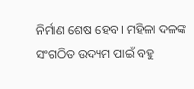ନିର୍ମାଣ ଶେଷ ହେବ। ମହିଳା ଦଳଙ୍କ ସଂଗଠିତ ଉଦ୍ୟମ ପାଇଁ ବହୁ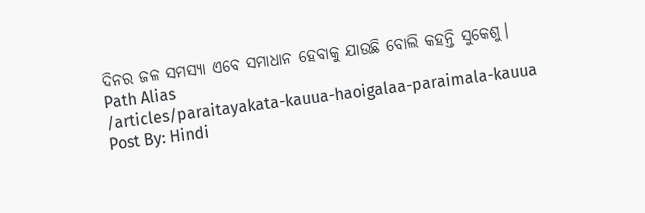ଦିନର ଜଳ ସମସ୍ୟା ଏବେ ସମାଧାନ ହେବାକୁ ଯାଉଛି ବୋଲି କହନ୍ତି ସୁକେଶୁ।
Path Alias
/articles/paraitayakata-kauua-haoigalaa-paraimala-kauua
Post By: Hindi